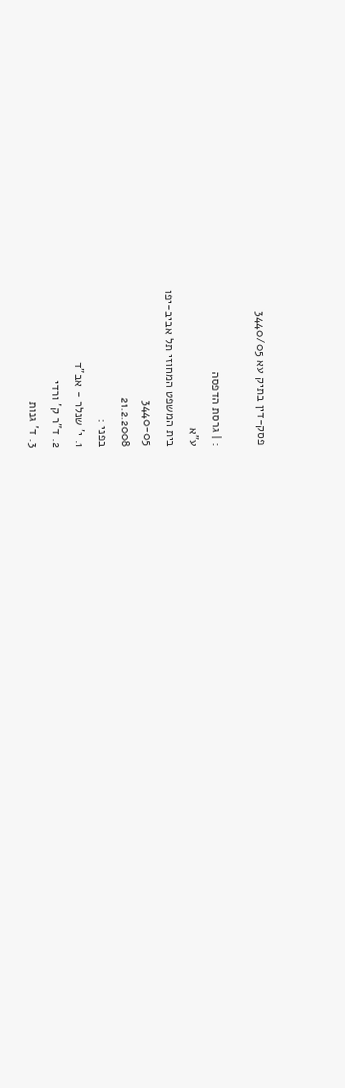פסק-דין בתיק עא 3440/05

: | גרסת הדפסה
ע"א
בית המשפט המחוזי תל אביב-יפו
3440-05
21.2.2008
בפני :
1. י' שנלר - אב"ד
2. ד"ר ק' ורדי
3. ד' גנות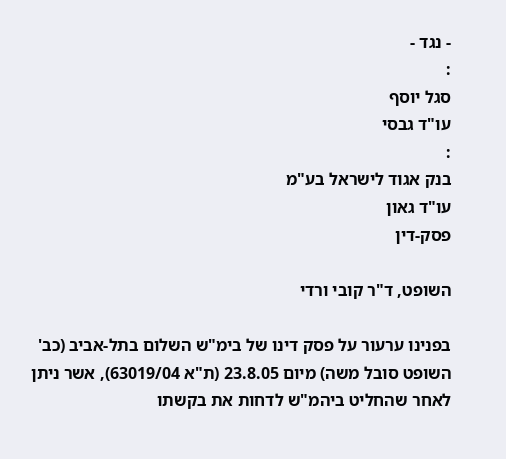- נגד -
:
סגל יוסף
עו"ד גבסי
:
בנק אגוד לישראל בע"מ
עו"ד גאון
פסק-דין

השופט, ד"ר קובי ורדי

בפנינו ערעור על פסק דינו של בימ"ש השלום בתל-אביב (כב' השופט סובל משה) מיום 23.8.05 (ת"א 63019/04), אשר ניתן לאחר שהחליט ביהמ"ש לדחות את בקשתו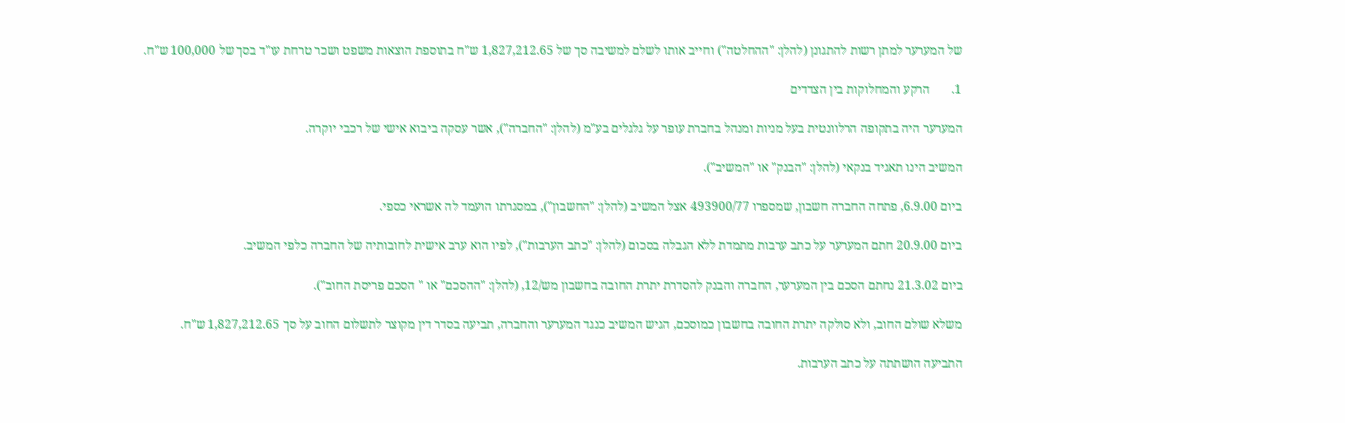של המערער למתן רשות להתגונן (להלן: "ההחלטה") וחייב אותו לשלם למשיבה סך של 1,827,212.65 ש"ח בתוספת הוצאות משפט ושכר טרחת עו"ד בסך של 100,000 ש"ח.

1.       הרקע והמחלוקות בין הצדדים

המערער היה בתקופה הרלוונטית בעל מניות ומנהל בחברת עופר על גלגלים בע"מ (להלן: "החברה"), אשר עסקה ביבוא אישי של רכבי יוקרה.

המשיב הינו תאגיד בנקאי (להלן: "הבנק" או "המשיב").

ביום 6.9.00, פתחה החברה חשבון, שמספרו 493900/77 אצל המשיב (להלן: "החשבון"), במסגרתו הועמד לה אשראי כספי.

ביום 20.9.00 חתם המערער על כתב ערבות מתמדת ללא הגבלה בסכום (להלן: "כתב הערבות"), לפיו הוא ערב אישית לחובותיה של החברה כלפי המשיב.

ביום 21.3.02 נחתם הסכם בין המערער, החברה והבנק להסדרת יתרת החובה בחשבון מש/12, (להלן: "ההסכם" או " הסכם פריסת החוב").

משלא שולם החוב, ולא סולקה יתרת החובה בחשבון כמוסכם, הגיש המשיב כנגד המערער והחברה, תביעה בסדר דין מקוצר לתשלום החוב על סך 1,827,212.65 ש"ח.

התביעה הושתתה על כתב הערבות.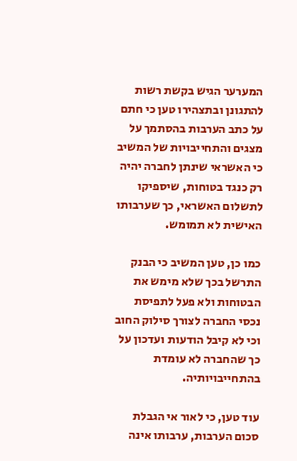המערער הגיש בקשת רשות להתגונן ובתצהירו טען כי חתם על כתב הערבות בהסתמך על מצגים והתחייבויות של המשיב כי האשראי שינתן לחברה יהיה רק כנגד בטוחות, שיספיקו לתשלום האשראי, כך שערבותו האישית לא תמומש.

כמו כן, טען המשיב כי הבנק התרשל בכך שלא מימש את הבטוחות ולא פעל לתפיסת נכסי החברה לצורך סילוק החוב וכי לא קיבל הודעות ועדכון על כך שהחברה לא עומדת בהתחייבויותיה.

עוד טען, כי לאור אי הגבלת סכום הערבות, ערבותו אינה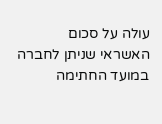עולה על סכום האשראי שניתן לחברה במועד החתימה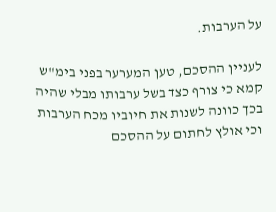על הערבות.

לעניין ההסכם, טען המערער בפני בימ"ש קמא כי צורף כצד בשל ערבותו מבלי שהיה בכך כוונה לשנות את חיוביו מכח הערבות וכי אולץ לחתום על ההסכם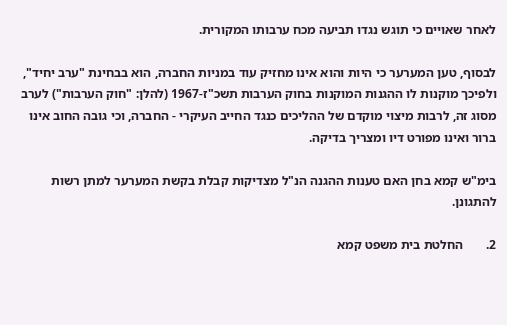לאחר שאויים כי תוגש נגדו תביעה מכח ערבותו המקורית.

לבסוף, טען המערער כי היות והוא אינו מחזיק עוד במניות החברה, הוא בבחינת "ערב יחיד", ולפיכך מוקנות לו ההגנות המוקנות בחוק הערבות תשכ"ז-1967 (להלן: "חוק הערבות") לערב מסוג זה, לרבות מיצוי מוקדם של ההליכים כנגד החייב העיקרי - החברה, וכי גובה החוב אינו ברור ואינו מפורט דיו ומצריך בדיקה.

בימ"ש קמא בחן האם טענות ההגנה הנ"ל מצדיקות קבלת בקשת המערער למתן רשות להתגונן.

2.       החלטת בית משפט קמא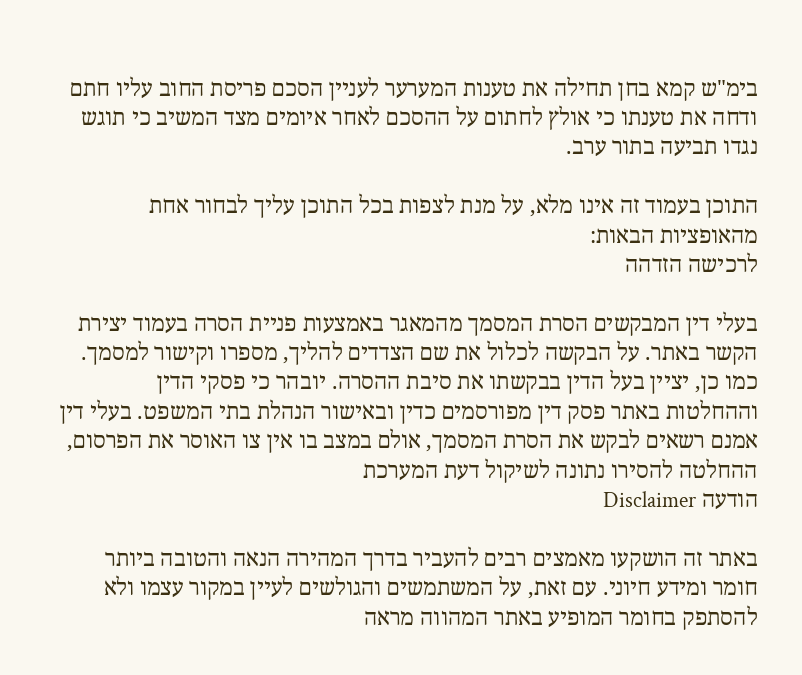בימ"ש קמא בחן תחילה את טענות המערער לעניין הסכם פריסת החוב עליו חתם ודחה את טענתו כי אולץ לחתום על ההסכם לאחר איומים מצד המשיב כי תוגש נגדו תביעה בתור ערב.

התוכן בעמוד זה אינו מלא, על מנת לצפות בכל התוכן עליך לבחור אחת מהאופציות הבאות:
לרכישה הזדהה

בעלי דין המבקשים הסרת המסמך מהמאגר באמצעות פניית הסרה בעמוד יצירת הקשר באתר. על הבקשה לכלול את שם הצדדים להליך, מספרו וקישור למסמך. כמו כן, יציין בעל הדין בבקשתו את סיבת ההסרה. יובהר כי פסקי הדין וההחלטות באתר פסק דין מפורסמים כדין ובאישור הנהלת בתי המשפט. בעלי דין אמנם רשאים לבקש את הסרת המסמך, אולם במצב בו אין צו האוסר את הפרסום, ההחלטה להסירו נתונה לשיקול דעת המערכת
הודעה Disclaimer

באתר זה הושקעו מאמצים רבים להעביר בדרך המהירה הנאה והטובה ביותר חומר ומידע חיוני. עם זאת, על המשתמשים והגולשים לעיין במקור עצמו ולא להסתפק בחומר המופיע באתר המהווה מראה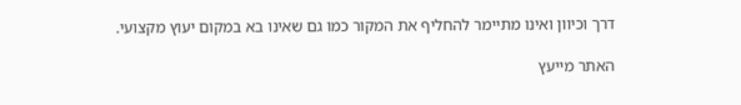דרך וכיוון ואינו מתיימר להחליף את המקור כמו גם שאינו בא במקום יעוץ מקצועי.

האתר מייעץ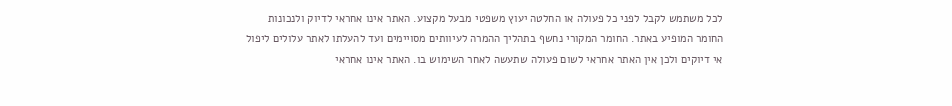לכל משתמש לקבל לפני כל פעולה או החלטה יעוץ משפטי מבעל מקצוע. האתר אינו אחראי לדיוק ולנכונות החומר המופיע באתר. החומר המקורי נחשף בתהליך ההמרה לעיוותים מסויימים ועד להעלתו לאתר עלולים ליפול אי דיוקים ולכן אין האתר אחראי לשום פעולה שתעשה לאחר השימוש בו. האתר אינו אחראי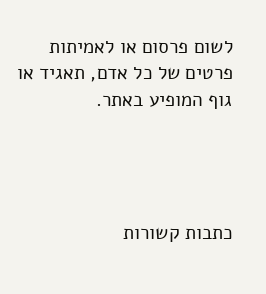לשום פרסום או לאמיתות פרטים של כל אדם, תאגיד או גוף המופיע באתר.




כתבות קשורות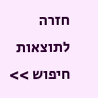חזרה לתוצאות חיפוש >>